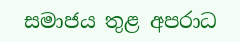සමාජය තුළ අපරාධ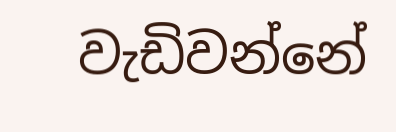වැඩිවන්නේ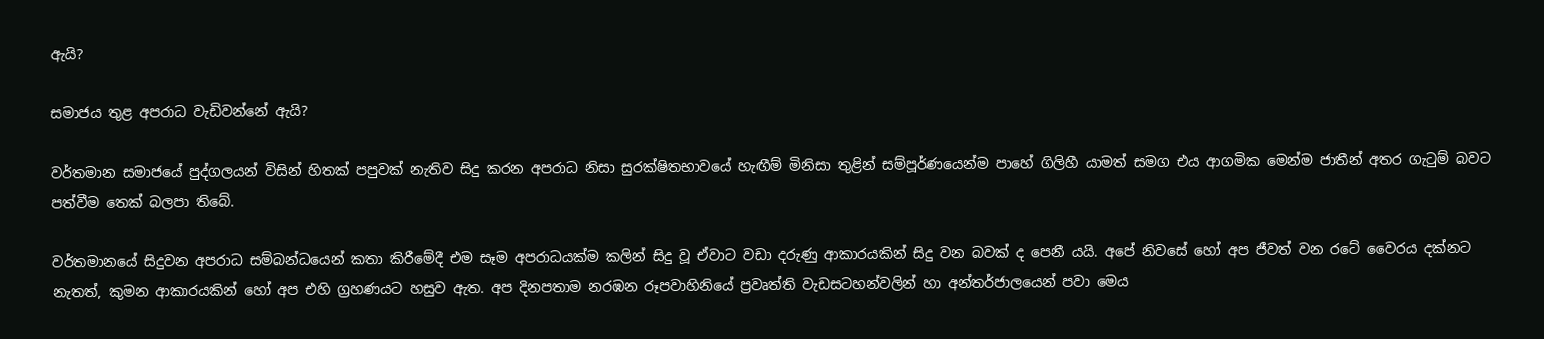ඇයි?

සමාජය තුළ අපරාධ වැඩිවන්නේ ඇයි?

වර්තමාන සමාජයේ පුද්ගලයන් විසින් හිතක් පපුවක් නැතිව සිදු කරන අපරාධ නිසා සුරක්ෂිතභාවයේ හැඟීම් මිනිසා තුළින් සම්පූර්ණයෙන්ම පාහේ ගිලිහී යාමත් සමග එය ආගමික මෙන්ම ජාතීන් අතර ගැටුම් බවට පත්වීම තෙක් බලපා තිබේ.

වර්තමානයේ සිදුවන අපරාධ සම්බන්ධයෙන් කතා කිරීමේදී එම සෑම අපරාධයක්ම කලින් සිදු වූ ඒවාට වඩා දරුණු ආකාරයකින් සිදු වන බවක් ද පෙනී යයි. අපේ නිවසේ හෝ අප ජීවත් වන රටේ වෛරය දක්නට නැතත්, කුමන ආකාරයකින් හෝ අප එහි ග්‍රහණයට හසුව ඇත. අප දිනපතාම නරඹන රූපවාහිනියේ ප්‍රවෘත්ති වැඩසටහන්වලින් හා අන්තර්ජාලයෙන් පවා මෙය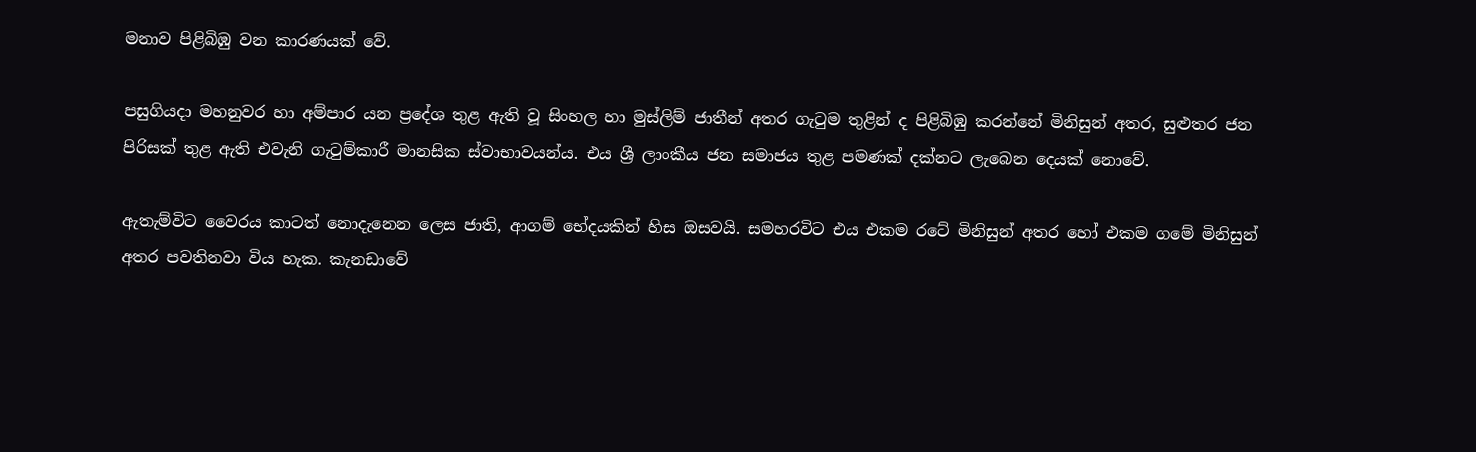මනාව පිළිබිඹු වන කාරණයක් වේ.

පසුගියදා මහනුවර හා අම්පාර යන ප්‍රදේශ තුළ ඇති වූ සිංහල හා මුස්‌ලිම් ජාතීන් අතර ගැටුම තුළින් ද පිළිබිඹු කරන්නේ මිනිසුන් අතර, සුළුතර ජන පිරිසක් තුළ ඇති එවැනි ගැටුම්කාරී මානසික ස්වාභාවයන්ය. එය ශ්‍රී ලාංකීය ජන සමාජය තුළ පමණක් දක්නට ලැබෙන දෙයක් නොවේ.

ඇතැම්විට වෛරය කාටත් නොදැනෙන ලෙස ජාති, ආගම් භේදයකින් හිස ඔසවයි. සමහරවිට එය එකම රටේ මිනිසුන් අතර හෝ එකම ගමේ මිනිසුන් අතර පවතිනවා විය හැක. කැනඩාවේ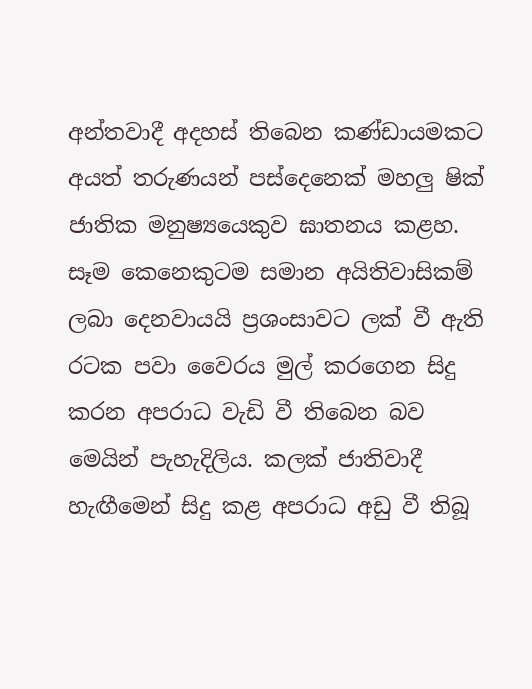අන්තවාදී අදහස් තිබෙන කණ්ඩායමකට අයත් තරුණයන් පස්දෙනෙක් මහලු ෂික් ජාතික මනුෂ්‍යයෙකුව ඝාතනය කළහ. සෑම කෙනෙකුටම සමාන අයිතිවාසිකම් ලබා දෙනවායයි ප්‍රශංසාවට ලක් වී ඇති රටක පවා වෛරය මුල් කරගෙන සිදු කරන අපරාධ වැඩි වී තිබෙන බව මෙයින් පැහැදිලිය. කලක් ජාතිවාදී හැඟීමෙන් සිදු කළ අපරාධ අඩු වී තිබූ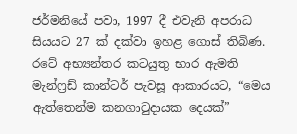ජර්මනියේ පවා, 1997 දී එවැනි අපරාධ සියයට 27 ක් දක්වා ඉහළ ගොස් තිබිණ. රටේ අභ්‍යන්තර කටයුතු භාර ඇමති මැන්ෆ්‍රඩ් කාන්ටර් පැවසූ ආකාරයට, “මෙය ඇත්තෙන්ම කනගාටුදායක දෙයක්”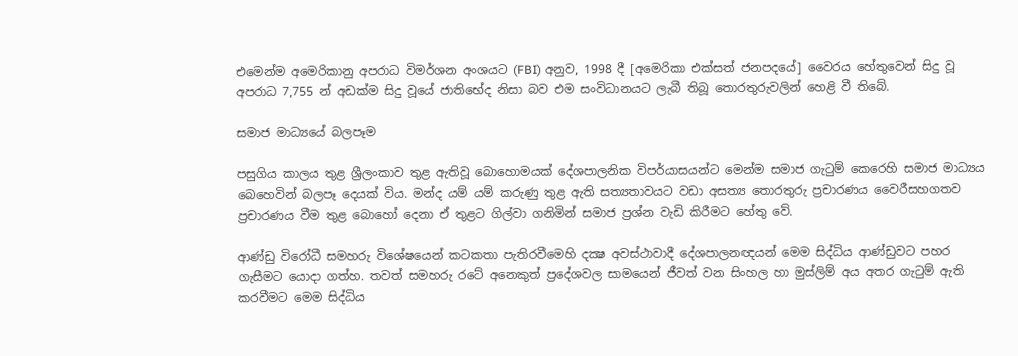එමෙන්ම අමෙරිකානු අපරාධ විමර්ශන අංශයට (FBI) අනුව, 1998 දී [අමෙරිකා එක්සත් ජනපදයේ] වෛරය හේතුවෙන් සිදු වූ අපරාධ 7,755 න් අඩක්ම සිදු වූයේ ජාතිභේද නිසා බව එම සංවිධානයට ලැබී තිබූ තොරතුරුවලින් හෙළි වී තිබේ.

සමාජ මාධ්‍යයේ බලපෑම

පසුගිය කාලය තුළ ශ්‍රීලංකාව තුළ ඇතිවූ බොහොමයක් දේශපාලනික විපර්යාසයන්ට මෙන්ම සමාජ ගැටුම් කෙරෙහි සමාජ මාධ්‍යය බෙහෙවින් බලපෑ දෙයක් විය. මන්ද යම් යම් කරුණු තුළ ඇති සත්‍යතාවයට වඩා අසත්‍ය තොරතුරු ප්‍රචාරණය වෛරීසහගතව ප්‍රචාරණය වීම තුළ බොහෝ දෙනා ඒ තුළට ගිල්වා ගනිමින් සමාජ ප්‍රශ්න වැඩි කිරීමට හේතු වේ.

ආණ්‌ඩු විරෝධී සමහරු විශේෂයෙන් කටකතා පැතිරවීමෙහි දක්‍ෂ අවස්‌ථාවාදී දේශපාලනඥයන් මෙම සිද්ධිය ආණ්‌ඩුවට පහර ගැසීමට යොදා ගත්හ. තවත් සමහරු රටේ අනෙකුත් ප්‍රදේශවල සාමයෙන් ජීවත් වන සිංහල හා මුස්‌ලිම් අය අතර ගැටුම් ඇති කරවීමට මෙම සිද්ධිය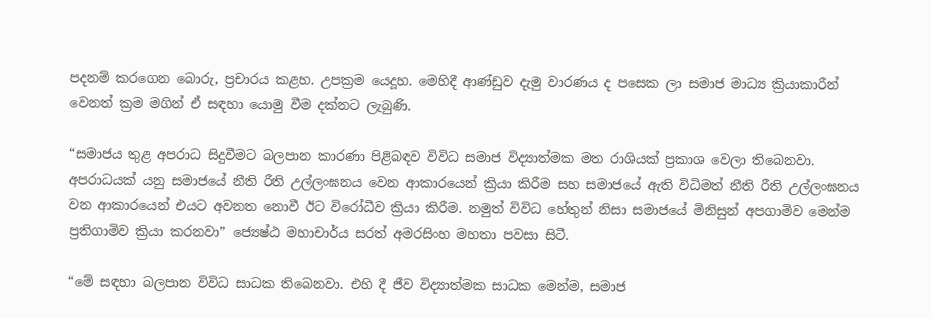පදනම් කරගෙන බොරු, ප්‍රචාරය කළහ. උපක්‍රම යෙදූහ. මෙහිදී ආණ්ඩුව දැමු වාරණය ද පසෙක ලා සමාජ මාධ්‍ය ක්‍රියාකාරීන් වෙනත් ක්‍රම මගින් ඒ සඳහා යොමු වීම දක්නට ලැබුණි.

“සමාජය තුළ අපරාධ සිදුවීමට බලපාන කාරණා පිළිබඳව විවිධ සමාජ විද්‍යාත්මක මත රාශියක් ප්‍රකාශ වෙලා තිබෙනවා. අපරාධයක් යනු සමාජයේ නීති රීති උල්ලංඝනය වෙන ආකාරයෙන් ක්‍රියා කිරීම සහ සමාජයේ ඇති විධිමත් නීති රීති උල්ලංඝනය වන ආකාරයෙන් එයට අවනත නොවී ඊට විරෝධීව ක්‍රියා කිරීම. නමුත් විවිධ හේතුන් නිසා සමාජයේ මිනිසුන් අපගාමිව මෙන්ම ප්‍රතිගාමිව ක්‍රියා කරනවා” ජ්‍යෙෂ්ඨ මහාචාර්ය සරත් අමරසිංහ මහතා පවසා සිටී.

“මේ සඳහා බලපාන විවිධ සාධක තිබෙනවා. එහි දී ජීව විද්‍යාත්මක සාධක මෙන්ම, සමාජ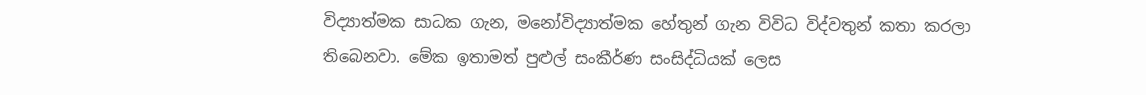විද්‍යාත්මක සාධක ගැන, මනෝවිද්‍යාත්මක හේතුන් ගැන විවිධ විද්වතුන් කතා කරලා තිබෙනවා. මේක ඉතාමත් පුළුල් සංකීර්ණ සංසිද්ධියක් ලෙස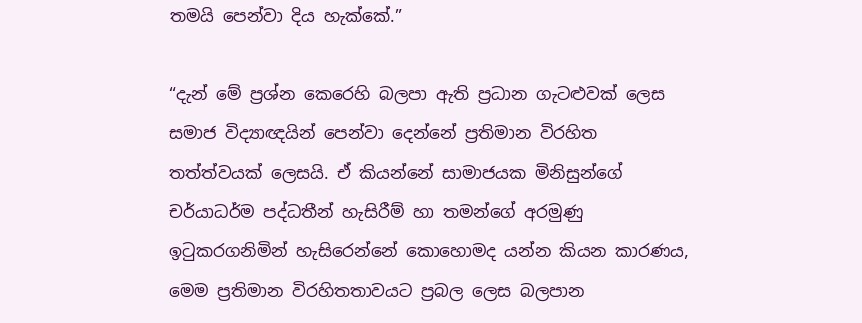තමයි පෙන්වා දිය හැක්කේ.”

“දැන් මේ ප්‍රශ්න කෙරෙහි බලපා ඇති ප්‍රධාන ගැටළුවක් ලෙස සමාජ විද්‍යාඥයින් පෙන්වා දෙන්නේ ප්‍රතිමාන විරහිත තත්ත්වයක් ලෙසයි. ඒ කියන්නේ සාමාජයක මිනිසුන්ගේ චර්යාධර්ම පද්ධතීන් හැසිරීම් හා තමන්ගේ අරමුණු ඉටුකරගනිමින් හැසිරෙන්නේ කොහොමද යන්න කියන කාරණය, මෙම ප්‍රතිමාන විරහිතතාවයට ප්‍රබල ලෙස බලපාන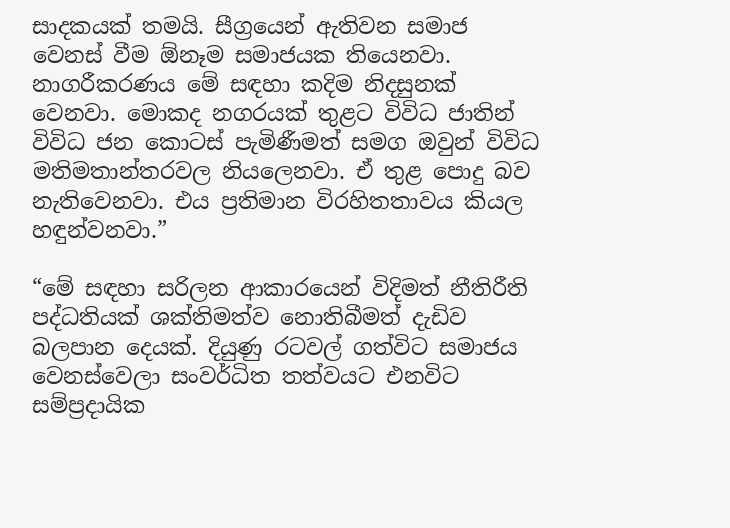සාදකයක් තමයි. සීග්‍රයෙන් ඇතිවන සමාජ වෙනස් වීම ඕනෑම සමාජයක තියෙනවා. නාගරීකරණය මේ සඳහා කදිම නිදසුනක් වෙනවා. මොකද නගරයක් තුළට විවිධ ජාතින් විවිධ ජන කොටස් පැමිණීමත් සමග ඔවුන් විවිධ මතිමතාන්තරවල නියලෙනවා. ඒ තුළ පොදු බව නැතිවෙනවා. එය ප්‍රතිමාන විරහිතතාවය කියල හඳුන්වනවා.”

“මේ සඳහා සරිලන ආකාරයෙන් විදිමත් නීතිරීති පද්ධතියක් ශක්තිමත්ව නොතිබීමත් දැඩිව බලපාන දෙයක්. දියුණු රටවල් ගත්විට සමාජය වෙනස්වෙලා සංවර්ධිත තත්වයට එනවිට සම්ප්‍රදායික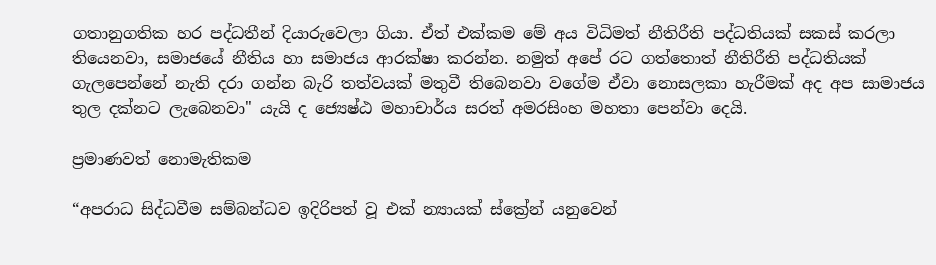ගතානුගතික හර පද්ධතීන් දියාරුවෙලා ගියා. ඒත් එක්කම මේ අය විධිමත් නීතිරීති පද්ධතියක් සකස් කරලා තියෙනවා, සමාජයේ නීතිය හා සමාජය ආරක්ෂා කරන්න. නමුත් අපේ රට ගත්තොත් නීතිරීති පද්ධතියක් ගැලපෙන්නේ නැති දරා ගන්න බැරි තත්වයක් මතුවී තිබෙනවා වගේම ඒවා නොසලකා හැරීමක් අද අප සාමාජය තුල දක්නට ලැබෙනවා" යැයි ද ජ්‍යෙෂ්ඨ මහාචාර්ය සරත් අමරසිංහ මහතා පෙන්වා දෙයි.

ප්‍රමාණවත් නොමැතිකම

“අපරාධ සිද්ධවීම සම්බන්ධව ඉදිරිපත් වූ එක් න්‍යායක් ස්ක්‍රේන් යනුවෙන්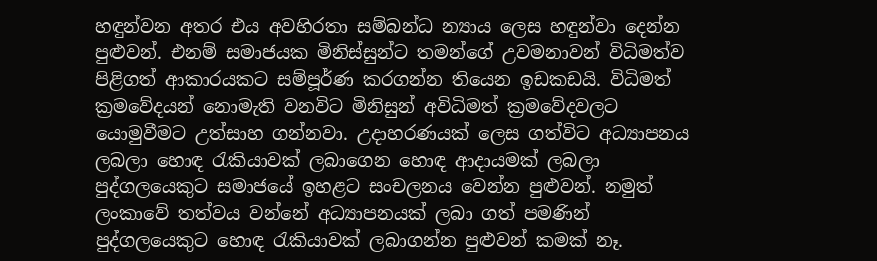හඳුන්වන අතර එය අවහිරතා සම්බන්ධ න්‍යාය ලෙස හඳුන්වා දෙන්න පුළුවන්. එනම් සමාජයක මිනිස්සුන්ට තමන්ගේ උවමනාවන් විධිමත්ව පිළිගත් ආකාරයකට සම්පූර්ණ කරගන්න තියෙන ඉඩකඩයි. විධිමත් ක්‍රමවේදයන් නොමැති වනවිට මිනිසුන් අවිධිමත් ක්‍රමවේදවලට යොමුවීමට උත්සාහ ගන්නවා. උදාහරණයක් ලෙස ගත්විට අධ්‍යාපනය ලබලා හොඳ රැකියාවක් ලබාගෙන හොඳ ආදායමක් ලබලා පුද්ගලයෙකුට සමාජයේ ඉහළට සංචලනය වෙන්න පුළුවන්. නමුත් ලංකාවේ තත්වය වන්නේ අධ්‍යාපනයක් ලබා ගත් පමණින් පුද්ගලයෙකුට හොඳ රැකියාවක් ලබාගන්න පුළුවන් කමක් නෑ.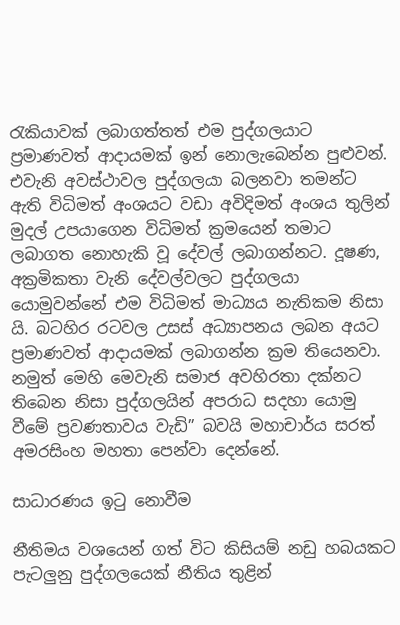රැකියාවක් ලබාගත්තත් එම පුද්ගලයාට ප්‍රමාණවත් ආදායමක් ඉන් නොලැබෙන්න පුළුවන්. එවැනි අවස්ථාවල පුද්ගලයා බලනවා තමන්ට ඇති විධිමත් අංශයට වඩා අවිදිමත් අංශය තුලින් මුදල් උපයාගෙන විධිමත් ක්‍රමයෙන් තමාට ලබාගත නොහැකි වූ දේවල් ලබාගන්නට. දූෂණ, අක්‍රමිකතා වැනි දේවල්වලට පුද්ගලයා යොමුවන්නේ එම විධිමත් මාධ්‍යය නැතිකම නිසා යි. බටහිර රටවල උසස් අධ්‍යාපනය ලබන අයට ප්‍රමාණවත් ආදායමක් ලබාගන්න ක්‍රම තියෙනවා. නමුත් මෙහි මෙවැනි සමාජ අවහිරතා දක්නට තිබෙන නිසා පුද්ගලයින් අපරාධ සදහා යොමු වීමේ ප්‍රවණතාවය වැඩි” බවයි මහාචාර්ය සරත් අමරසිංහ මහතා පෙන්වා දෙන්නේ.

සාධාරණය ඉටු නොවීම

නීතිමය වශයෙන් ගත් විට කිසියම් නඩු හබයකට පැටලුනු පුද්ගලයෙක් නීතිය තුළින්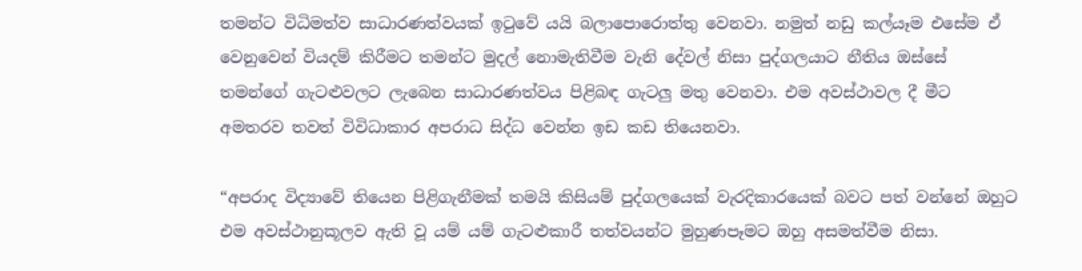තමන්ට විධිමත්ව සාධාරණත්වයක් ඉටුවේ යයි බලාපොරොත්තු වෙනවා. නමුත් නඩු කල්යෑම එසේම ඒ වෙනුවෙන් වියදම් කිරීමට තමන්ට මුදල් නොමැතිවීම වැනි දේවල් නිසා පුද්ගලයාට නීතිය ඔස්සේ තමන්ගේ ගැටළුවලට ලැබෙන සාධාරණත්වය පිළිබඳ ගැටලු මතු වෙනවා. එම අවස්ථාවල දී මීට අමතරව තවත් විවිධාකාර අපරාධ සිද්ධ වෙන්න ඉඩ කඩ තියෙනවා.

“අපරාද විද්‍යාවේ තියෙන පිළිගැනීමක් තමයි කිසියම් පුද්ගලයෙක් වැරදිකාරයෙක් බවට පත් වන්නේ ඔහුට එම අවස්ථානුකූලව ඇති වූ යම් යම් ගැටළුකාරී තත්වයන්ට මුහුණපෑමට ඔහු අසමත්වීම නිසා.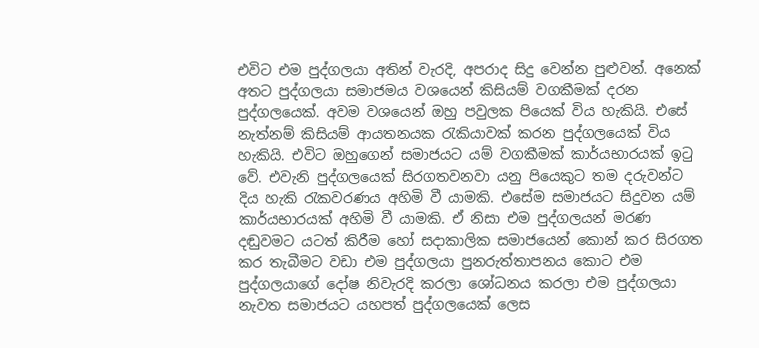එවිට එම පුද්ගලයා අතින් වැරදි, අපරාද සිදු වෙන්න පුළුවන්. අනෙක් අතට පුද්ගලයා සමාජමය වශයෙන් කිසියම් වගකීමක් දරන පුද්ගලයෙක්. අවම වශයෙන් ඔහු පවුලක පියෙක් ‍විය හැකියි. එසේ නැත්නම් කිසියම් ආයතනයක රැකියාවක් කරන පුද්ගලයෙක් විය හැකියි. එවිට ඔහුගෙන් සමාජයට යම් වගකීමක් කාර්යභාරයක් ඉටු වේ. එවැනි පුද්ගලයෙක් සිරගතවනවා යනු පියෙකුට තම දරුවන්ට දිය හැකි රැකවරණය අහිමි වී යාමකි. එසේම සමාජයට සිදුවන යම් කාර්යභාරයක් අහිමි වී යාමකි. ඒ නිසා එම පුද්ගලයන් මරණ දඬුවමට යටත් කිරීම හෝ සදාකාලික සමාජයෙන් කොන් කර සිරගත කර තැබීමට වඩා එම පුද්ගලයා පුනරුත්තාපනය කොට එම පුද්ගලයාගේ දෝෂ නිවැරදි කරලා ශෝධනය කරලා එම පුද්ගලයා නැවත සමාජයට යහපත් පුද්ගලයෙක් ලෙස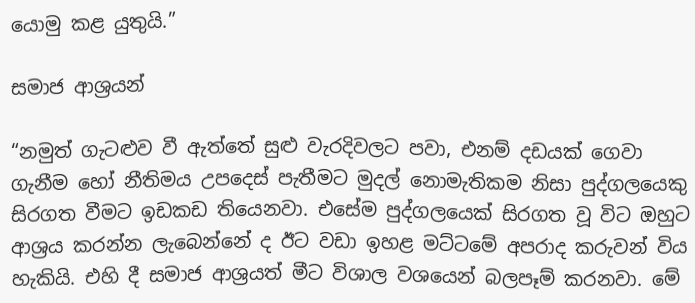යොමු කළ යුතුයි.”

සමාජ ආශ්‍රයන්

“නමුත් ගැටළුව වී ඇත්තේ සුළු වැරදිවලට පවා, එනම් දඩයක් ගෙවා ගැනීම හෝ නීතිමය උපදෙස් පැතීමට මුදල් නොමැතිකම නිසා පුද්ගලයෙකු සිරගත වීමට ඉඩකඩ තියෙනවා. එසේම පුද්ගලයෙක් සිරගත වූ විට ඔහුට ආශ්‍රය කරන්න ලැබෙන්නේ ද ඊට වඩා ඉහළ මට්ටමේ අපරාද කරුවන් විය හැකියි. එහි දී සමාජ ආශ්‍රයත් මීට විශාල වශයෙන් බලපෑම් කරනවා. මේ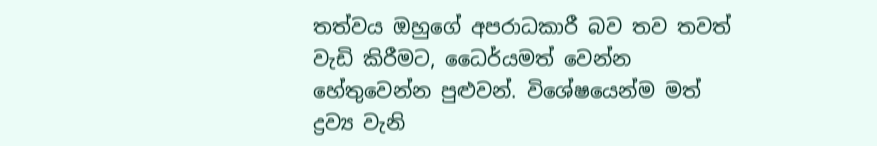තත්වය ඔහුගේ අපරාධකාරී බව තව තවත් වැඩි කිරීමට, ධෛර්යමත් වෙන්න හේතුවෙන්න පුළුවන්. විශේෂයෙන්ම මත් ද්‍රව්‍ය වැනි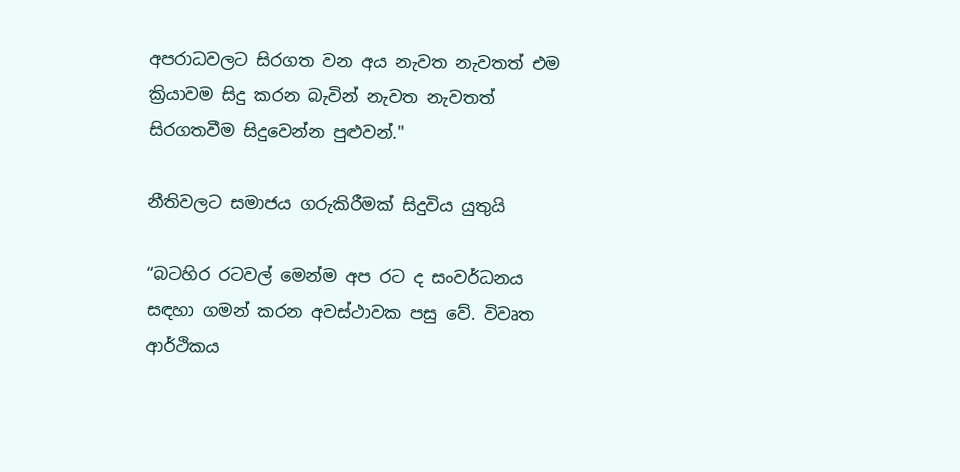අපරාධවලට සිරගත වන අය නැවත නැවතත් එම ක්‍රියාවම සිදු කරන බැවින් නැවත නැවතත් සිරගතවීම සිදුවෙන්න පුළුවන්."

නීතිවලට සමාජය ගරුකිරීමක් සිදුවිය යුතුයි

“බටහිර රටවල් මෙන්ම අප රට ද සංවර්ධනය සඳහා ගමන් කරන අවස්ථාවක පසු වේ. විවෘත ආර්ථිකය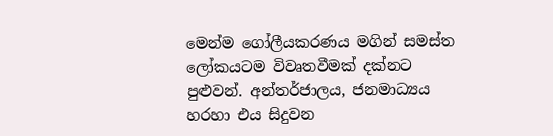මෙන්ම ගෝලීයකරණය මගින් සමස්ත ලෝකයටම විවෘතවීමක් දක්නට පුළුවන්. අන්තර්ජාලය, ජනමාධ්‍යය හරහා එය සිදුවන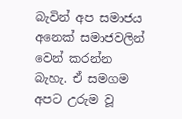බැවින් අප සමාජය අනෙක් සමාජවලින් වෙන් කරන්න බැහැ. ඒ සමගම අපට උරුම වූ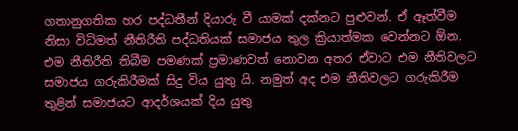ගතානුගතික හර පද්ධතීන් දියාරු වී යාමක් දක්නට පුළුවන්. ඒ ඈත්වීම නිසා විධිමත් නීතිරීති පද්ධතියක් සමාජය තුල ක්‍රියාත්මක වෙන්නට ඕන. එම නීතිරීති තිබීම පමණක් ප්‍රමාණවත් නොවන අතර ඒවාට එම නීතිවලට සමාජය ගරුකිරීමක් සිදු විය යුතු යි. නමුත් අද එම නීතිවලට ගරුකිරීම තුළින් සමාජයට ආදර්ශයක් දිය යුතු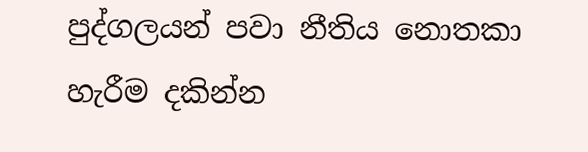පුද්ගලයන් පවා නීතිය නොතකා හැරීම දකින්න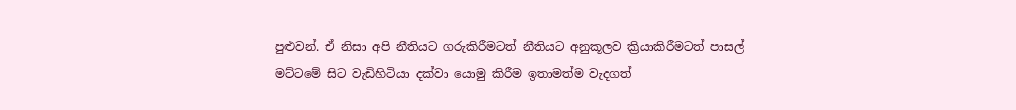පුළුවන්. ඒ නිසා අපි නීතියට ගරුකිරීමටත් නීතියට අනුකූලව ක්‍රියාකිරීමටත් පාසල් මට්ටමේ සිට වැඩිහිටියා දක්වා යොමු කිරීම ඉතාමත්ම වැදගත්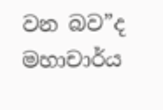වන බව”ද මහාචාර්ය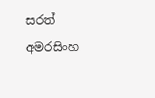සරත් අමරසිංහ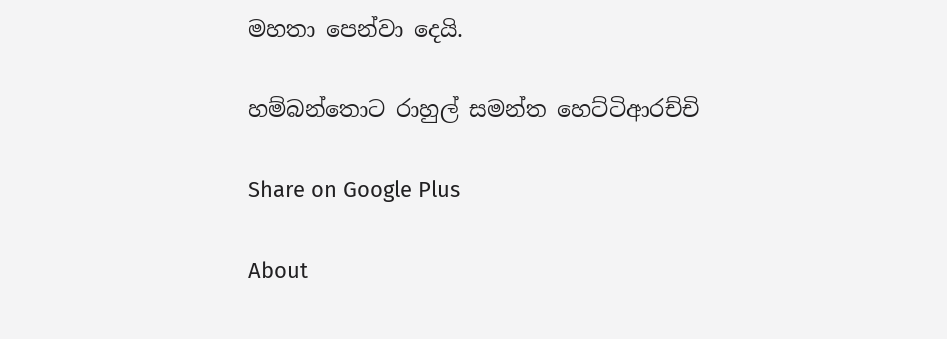මහතා පෙන්වා දෙයි.

හම්බන්තොට රාහුල් සමන්ත හෙට්ටිආරච්චි

Share on Google Plus

About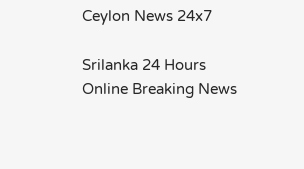Ceylon News 24x7

Srilanka 24 Hours Online Breaking News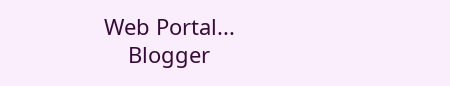Web Portal...
    Blogger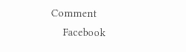Comment
    Facebook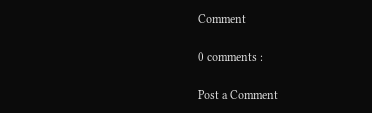Comment

0 comments :

Post a Comment